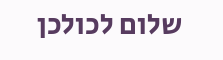שלום לכולכן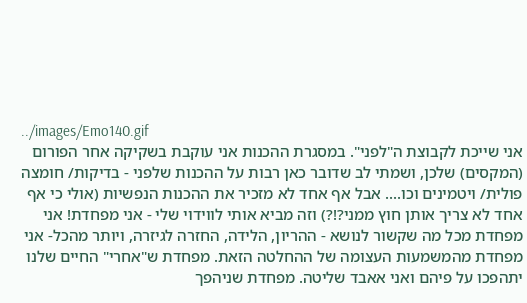../images/Emo140.gif
אני שייכת לקבוצת ה"לפני". במסגרת ההכנות אני עוקבת בשקיקה אחר הפורום (המקסים) שלכן, ושמתי לב שדובר כאן רבות על ההכנות שלפני - בדיקות/ חומצה פולית/ ויטמינים וכו.... אבל אף אחד לא מזכיר את ההכנות הנפשיות (אולי כי אף אחד לא צריך אותן חוץ ממני?!?) וזה מביא אותי לווידוי שלי - אני מפחדת! אני מפחדת מכל מה שקשור לנושא - ההריון, הלידה, החזרה לגיזרה, ויותר מהכל- אני מפחדת מהמשמעות העצומה של ההחלטה הזאת. מפחדת ש"אחרי" החיים שלנו יתהפכו על פיהם ואני אאבד שליטה. מפחדת שניהפך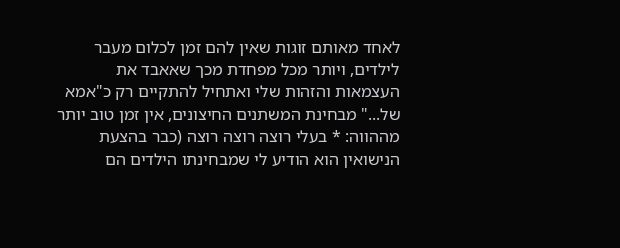לאחד מאותם זוגות שאין להם זמן לכלום מעבר לילדים, ויותר מכל מפחדת מכך שאאבד את העצמאות והזהות שלי ואתחיל להתקיים רק כ"אמא של..." מבחינת המשתנים החיצונים, אין זמן טוב יותר מההווה: * בעלי רוצה רוצה רוצה (כבר בהצעת הנישואין הוא הודיע לי שמבחינתו הילדים הם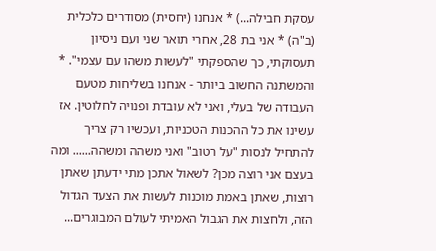עסקת חבילה...) * אנחנו (יחסית) מסודרים כלכלית (ב"ה) * אני בת 28, אחרי תואר שני ועם ניסיון תעסוקתי, כך שהספקתי "לעשות משהו עם עצמי". * והמשתנה החשוב ביותר - אנחנו בשליחות מטעם העבודה של בעלי, ואני לא עובדת ופנויה לחלוטין. אז עשינו את כל ההכנות הטכניות, ועכשיו רק צריך להתחיל לנסות "על רטוב" ואני משהה ומשהה...... ומה בעצם אני רוצה מכן? לשאול אתכן מתי ידעתן שאתן רוצות, שאתן באמת מוכנות לעשות את הצעד הגדול הזה, ולחצות את הגבול האמיתי לעולם המבוגרים...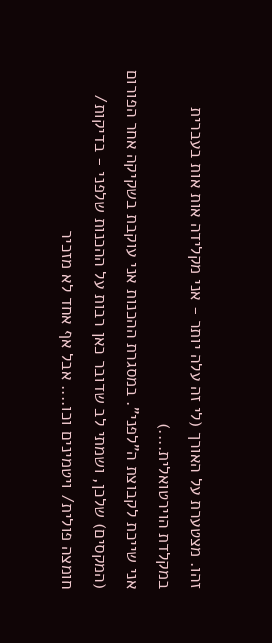זהו. מצטערת על האורך (לי זה עלה יותר - אני מקלידה אות אות בעברית במקלדת הוירטואלית....)
אני שייכת לקבוצת ה"לפני". במסגרת ההכנות אני עוקבת בשקיקה אחר הפורום (המקסים) שלכן, ושמתי לב שדובר כאן רבות על ההכנות שלפני - בדיקות/ חומצה פולית/ ויטמינים וכו.... אבל אף אחד לא מזכיר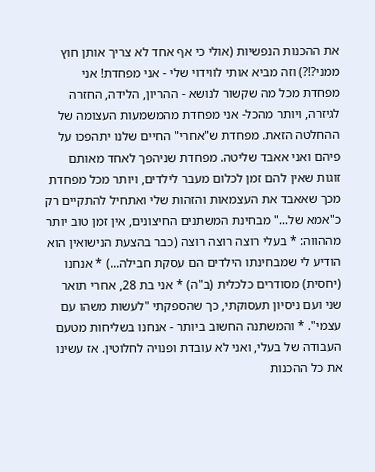את ההכנות הנפשיות (אולי כי אף אחד לא צריך אותן חוץ ממני?!?) וזה מביא אותי לווידוי שלי - אני מפחדת! אני מפחדת מכל מה שקשור לנושא - ההריון, הלידה, החזרה לגיזרה, ויותר מהכל- אני מפחדת מהמשמעות העצומה של ההחלטה הזאת. מפחדת ש"אחרי" החיים שלנו יתהפכו על פיהם ואני אאבד שליטה. מפחדת שניהפך לאחד מאותם זוגות שאין להם זמן לכלום מעבר לילדים, ויותר מכל מפחדת מכך שאאבד את העצמאות והזהות שלי ואתחיל להתקיים רק כ"אמא של..." מבחינת המשתנים החיצונים, אין זמן טוב יותר מההווה: * בעלי רוצה רוצה רוצה (כבר בהצעת הנישואין הוא הודיע לי שמבחינתו הילדים הם עסקת חבילה...) * אנחנו (יחסית) מסודרים כלכלית (ב"ה) * אני בת 28, אחרי תואר שני ועם ניסיון תעסוקתי, כך שהספקתי "לעשות משהו עם עצמי". * והמשתנה החשוב ביותר - אנחנו בשליחות מטעם העבודה של בעלי, ואני לא עובדת ופנויה לחלוטין. אז עשינו את כל ההכנות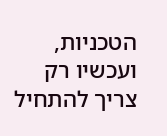הטכניות, ועכשיו רק צריך להתחיל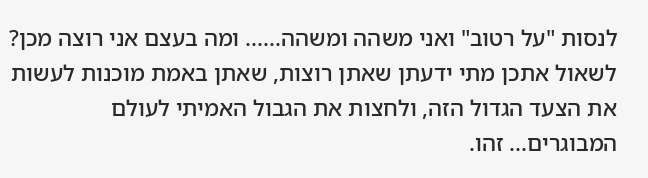לנסות "על רטוב" ואני משהה ומשהה...... ומה בעצם אני רוצה מכן? לשאול אתכן מתי ידעתן שאתן רוצות, שאתן באמת מוכנות לעשות את הצעד הגדול הזה, ולחצות את הגבול האמיתי לעולם המבוגרים... זהו.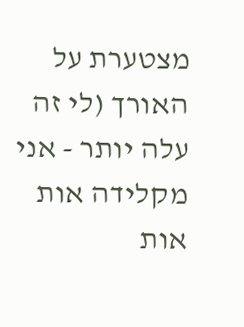מצטערת על האורך (לי זה עלה יותר - אני מקלידה אות אות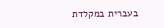בעברית במקלדת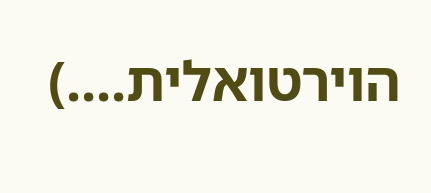הוירטואלית....)